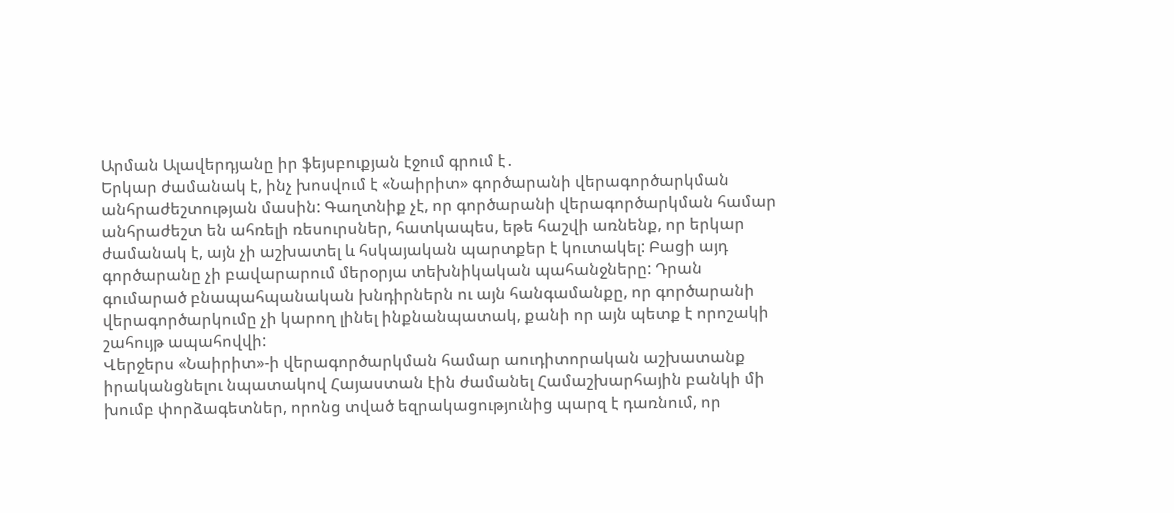Արման Ալավերդյանը իր ֆեյսբուքյան էջում գրում է․
Երկար ժամանակ է, ինչ խոսվում է «Նաիրիտ» գործարանի վերագործարկման անհրաժեշտության մասին: Գաղտնիք չէ, որ գործարանի վերագործարկման համար անհրաժեշտ են ահռելի ռեսուրսներ, հատկապես, եթե հաշվի առնենք, որ երկար ժամանակ է, այն չի աշխատել և հսկայական պարտքեր է կուտակել: Բացի այդ գործարանը չի բավարարում մերօրյա տեխնիկական պահանջները: Դրան գումարած բնապահպանական խնդիրներն ու այն հանգամանքը, որ գործարանի վերագործարկումը չի կարող լինել ինքնանպատակ, քանի որ այն պետք է որոշակի շահույթ ապահովվի:
Վերջերս «Նաիրիտ»-ի վերագործարկման համար աուդիտորական աշխատանք իրականցնելու նպատակով Հայաստան էին ժամանել Համաշխարհային բանկի մի խումբ փորձագետներ, որոնց տված եզրակացությունից պարզ է դառնում, որ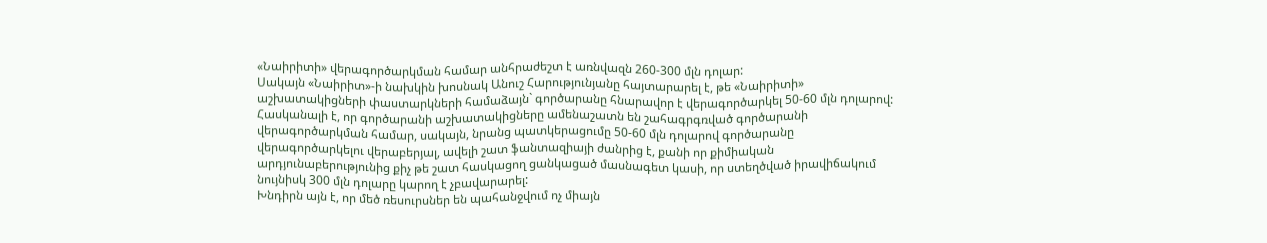«Նաիրիտի» վերագործարկման համար անհրաժեշտ է առնվազն 260-300 մլն դոլար:
Սակայն «Նաիրիտ»-ի նախկին խոսնակ Անուշ Հարությունյանը հայտարարել է, թե «Նաիրիտի» աշխատակիցների փաստարկների համաձայն` գործարանը հնարավոր է վերագործարկել 50-60 մլն դոլարով:
Հասկանալի է, որ գործարանի աշխատակիցները ամենաշատն են շահագրգռված գործարանի վերագործարկման համար, սակայն, նրանց պատկերացումը 50-60 մլն դոլարով գործարանը վերագործարկելու վերաբերյալ, ավելի շատ ֆանտազիայի ժանրից է, քանի որ քիմիական արդյունաբերությունից քիչ թե շատ հասկացող ցանկացած մասնագետ կասի, որ ստեղծված իրավիճակում նույնիսկ 300 մլն դոլարը կարող է չբավարարել:
Խնդիրն այն է, որ մեծ ռեսուրսներ են պահանջվում ոչ միայն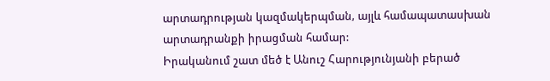արտադրության կազմակերպման, այլև համապատասխան արտադրանքի իրացման համար:
Իրականում շատ մեծ է Անուշ Հարությունյանի բերած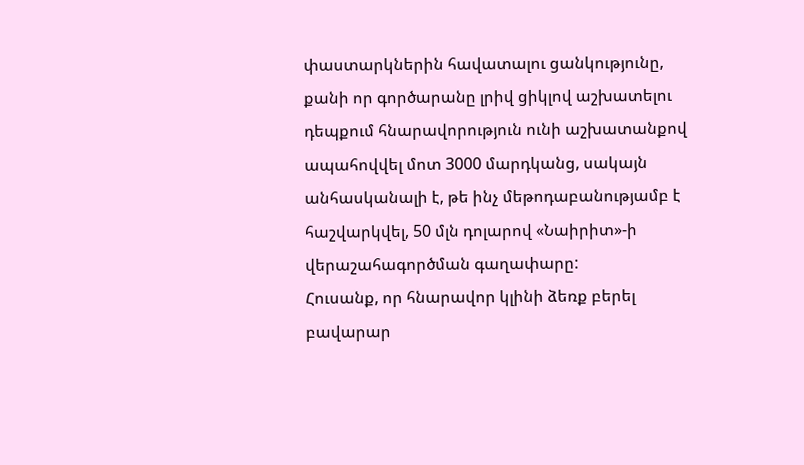փաստարկներին հավատալու ցանկությունը, քանի որ գործարանը լրիվ ցիկլով աշխատելու դեպքում հնարավորություն ունի աշխատանքով ապահովվել մոտ 3000 մարդկանց, սակայն անհասկանալի է, թե ինչ մեթոդաբանությամբ է հաշվարկվել, 50 մլն դոլարով «Նաիրիտ»-ի վերաշահագործման գաղափարը:
Հուսանք, որ հնարավոր կլինի ձեռք բերել բավարար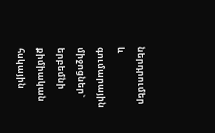ներդրումեր և գումարային միջոցներ` երբեմնի քիմիական հսկային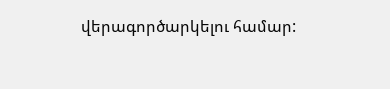վերագործարկելու համար: